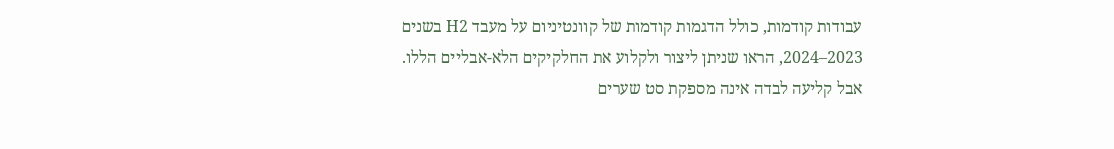עבודות קודמות, כולל הדגמות קודמות של קוונטיניום על מעבד H2 בשנים 2023–2024, הראו שניתן ליצור ולקלוע את החלקיקים הלא-אבליים הללו. אבל קליעה לבדה אינה מספקת סט שערים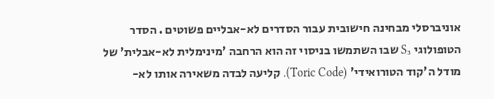אוניברסלי מבחינה חישובית עבור הסדרים לא-אבליים פשוטים . הסדר הטופולוגי S₃ שבו השתמשו בניסוי זה הוא הרחבה 'מינימלית לא-אבלית' של מודל ה'קוד הטורואידי' (Toric Code). קליעה לבדה משאירה אותו לא-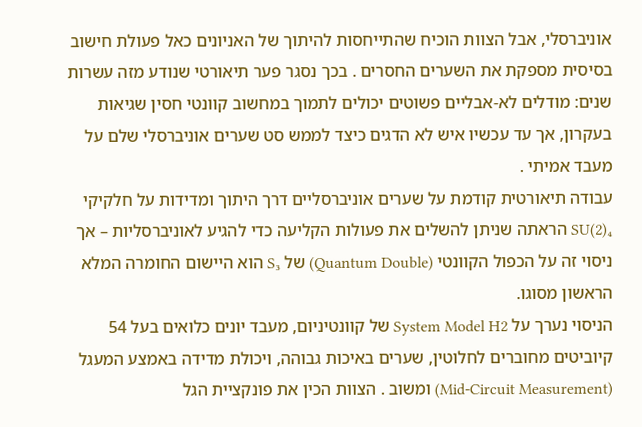אוניברסלי, אבל הצוות הוכיח שהתייחסות להיתוך של האניונים כאל פעולת חישוב בסיסית מספקת את השערים החסרים . בכך נסגר פער תיאורטי שנודע מזה עשרות שנים: מודלים לא-אבליים פשוטים יכולים לתמוך במחשוב קוונטי חסין שגיאות בעקרון, אך עד עכשיו איש לא הדגים כיצד לממש סט שערים אוניברסלי שלם על מעבד אמיתי .
עבודה תיאורטית קודמת על שערים אוניברסליים דרך היתוך ומדידות על חלקיקי SU(2)₄ הראתה שניתן להשלים את פעולות הקליעה כדי להגיע לאוניברסליות – אך ניסוי זה על הכפול הקוונטי (Quantum Double) של S₃ הוא היישום החומרה המלא הראשון מסוגו.
הניסוי נערך על System Model H2 של קוונטיניום, מעבד יונים כלואים בעל 54 קיוביטים מחוברים לחלוטין, שערים באיכות גבוהה, ויכולת מדידה באמצע המעגל (Mid-Circuit Measurement) ומשוב . הצוות הכין את פונקציית הגל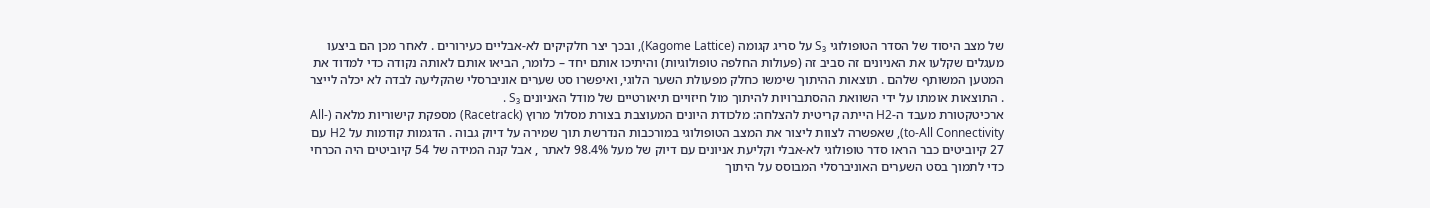של מצב היסוד של הסדר הטופולוגי S₃ על סריג קגומה (Kagome Lattice), ובכך יצר חלקיקים לא-אבליים כעירורים . לאחר מכן הם ביצעו מעגלים שקלעו את האניונים זה סביב זה (פעולות החלפה טופולוגיות) והיתיכו אותם יחד – כלומר, הביאו אותם לאותה נקודה כדי למדוד את המטען המשותף שלהם . תוצאות ההיתוך שימשו כחלק מפעולת השער הלוגי, ואיפשרו סט שערים אוניברסלי שהקליעה לבדה לא יכלה לייצר . התוצאות אומתו על ידי השוואת ההסתברויות להיתוך מול חיזויים תיאורטיים של מודל האניונים S₃ .
ארכיטקטורת מעבד ה-H2 הייתה קריטית להצלחה: מלכודת היונים המעוצבת בצורת מסלול מרוץ (Racetrack) מספקת קישוריות מלאה (All-to-All Connectivity), שאפשרה לצוות ליצור את המצב הטופולוגי במורכבות הנדרשת תוך שמירה על דיוק גבוה . הדגמות קודמות על H2 עם 27 קיוביטים כבר הראו סדר טופולוגי לא-אבלי וקליעת אניונים עם דיוק של מעל 98.4% לאתר , אבל קנה המידה של 54 קיוביטים היה הכרחי כדי לתמוך בסט השערים האוניברסלי המבוסס על היתוך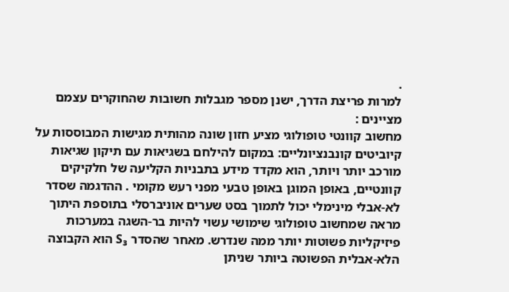.
למרות פריצת הדרך, ישנן מספר מגבלות חשובות שהחוקרים עצמם מציינים :
מחשוב קוונטי טופולוגי מציע חזון שונה מהותית מגישות המבוססות על קיוביטים קונבנציונליים: במקום להילחם בשגיאות עם תיקון שגיאות מורכב יותר ויותר, הוא מקדד מידע בתבניות הקליעה של חלקיקים קוונטיים, באופן המוגן באופן טבעי מפני רעש מקומי . ההדגמה שסדר לא-אבלי מינימלי יכול לתמוך בסט שערים אוניברסלי בתוספת היתוך מראה שמחשוב טופולוגי שימושי עשוי להיות בר-השגה במערכות פיזיקליות פשוטות יותר ממה שנדרש. מאחר שהסדר S₃ הוא הקבוצה הלא-אבלית הפשוטה ביותר שניתן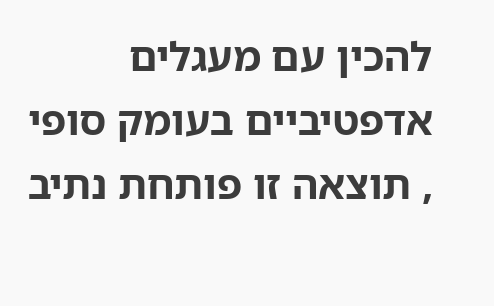להכין עם מעגלים אדפטיביים בעומק סופי , תוצאה זו פותחת נתיב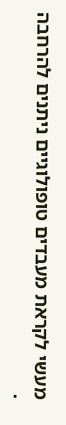מעשי לקראת מעבדים טופולוגיים ניתנים להרחבה .